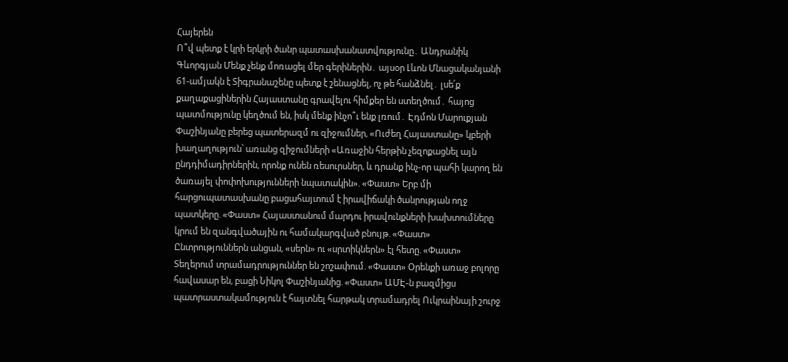Հայերեն
Ո՞վ պետք է կրի երկրի ծանր պատասխանատվությունը․ Անդրանիկ Գևորգյան Մենք չենք մոռացել մեր գերիներին․ այսօր Լևոն Մնացականյանի 61-ամյակն է Տիգրանաշենը պետք է շենացնել, ոչ թե հանձնել․ լսե՛ք քաղաքացիներին Հայաստանը գրավելու հիմքեր են ստեղծում․ հայոց պատմությունը կեղծում են, իսկ մենք ինչո՞ւ ենք լռում․ Էդմոն Մարուքյան Փաշինյանը բերեց պատերազմ ու զիջումներ, «Ուժեղ Հայաստանը» կբերի խաղաղություն՝ առանց զիջումների «Առաջին հերթին չեզոքացնել այն ընդդիմադիրներին, որոնք ունեն ռեսուրսներ, և դրանք ինչ-որ պահի կարող են ծառայել փոփոխությունների նպատակին». «Փաստ» Երբ մի հարցուպատասխանը բացահայտում է իրավիճակի ծանրության ողջ պատկերը. «Փաստ» Հայաստանում մարդու իրավունքների խախտումները կրում են զանգվածային ու համակարգված բնույթ. «Փաստ» Ընտրություններն անցան, «սերն» ու «սրտիկներն» էլ հետը. «Փաստ» Տեղերում տրամադրություններ են շոշափում. «Փաստ» Oրենքի առաջ բոլորը հավասար են, բացի Նիկոլ Փաշինյանից. «Փաստ» ԱՄԷ-ն բազմիցս պատրաստակամություն է հայտնել հարթակ տրամադրել Ուկրաինայի շուրջ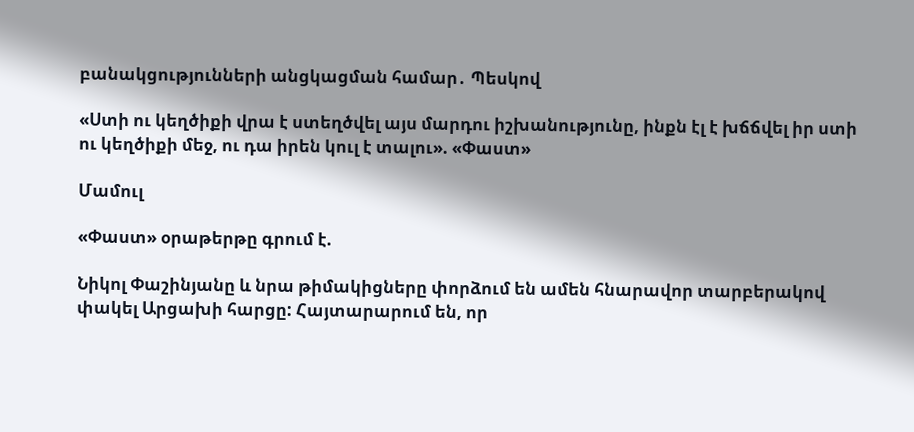բանակցությունների անցկացման համար․ Պեսկով

«Ստի ու կեղծիքի վրա է ստեղծվել այս մարդու իշխանությունը, ինքն էլ է խճճվել իր ստի ու կեղծիքի մեջ, ու դա իրեն կուլ է տալու». «Փաստ»

Մամուլ

«Փաստ» օրաթերթը գրում է.

Նիկոլ Փաշինյանը և նրա թիմակիցները փորձում են ամեն հնարավոր տարբերակով փակել Արցախի հարցը: Հայտարարում են, որ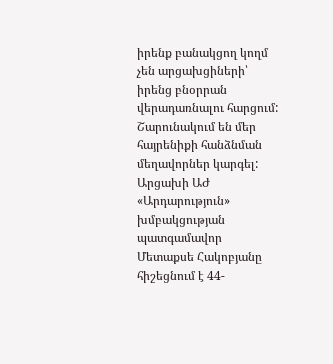իրենք բանակցող կողմ չեն արցախցիների՝ իրենց բնօրրան վերադառնալու հարցում: Շարունակում են մեր հայրենիքի հանձնման մեղավորներ կարգել: Արցախի ԱԺ «Արդարություն» խմբակցության պատգամավոր Մետաքսե Հակոբյանը հիշեցնում է 44-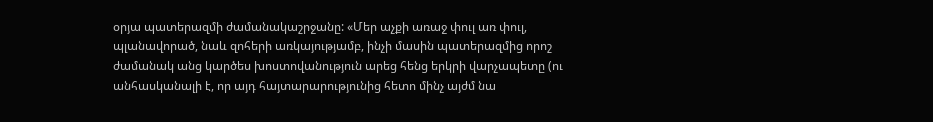օրյա պատերազմի ժամանակաշրջանը: «Մեր աչքի առաջ փուլ առ փուլ, պլանավորած, նաև զոհերի առկայությամբ, ինչի մասին պատերազմից որոշ ժամանակ անց կարծես խոստովանություն արեց հենց երկրի վարչապետը (ու անհասկանալի է, որ այդ հայտարարությունից հետո մինչ այժմ նա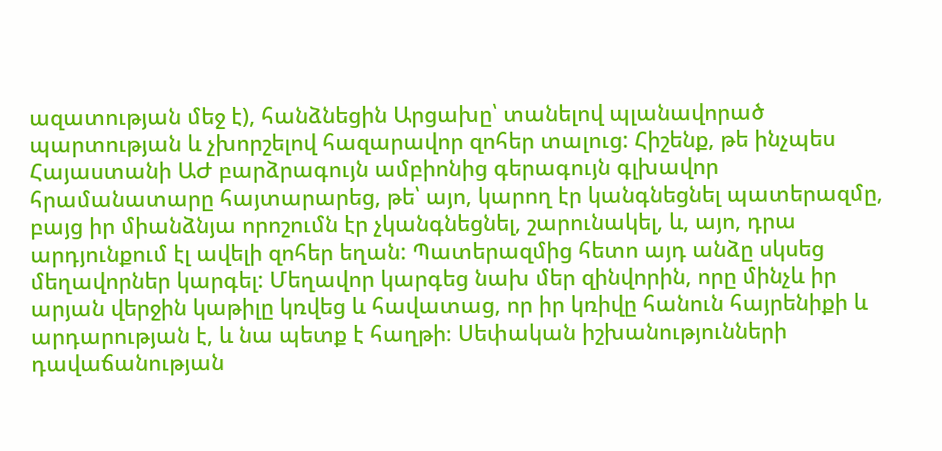ազատության մեջ է), հանձնեցին Արցախը՝ տանելով պլանավորած պարտության և չխորշելով հազարավոր զոհեր տալուց: Հիշենք, թե ինչպես Հայաստանի ԱԺ բարձրագույն ամբիոնից գերագույն գլխավոր հրամանատարը հայտարարեց, թե՝ այո, կարող էր կանգնեցնել պատերազմը, բայց իր միանձնյա որոշումն էր չկանգնեցնել, շարունակել, և, այո, դրա արդյունքում էլ ավելի զոհեր եղան: Պատերազմից հետո այդ անձը սկսեց մեղավորներ կարգել: Մեղավոր կարգեց նախ մեր զինվորին, որը մինչև իր արյան վերջին կաթիլը կռվեց և հավատաց, որ իր կռիվը հանուն հայրենիքի և արդարության է, և նա պետք է հաղթի։ Սեփական իշխանությունների դավաճանության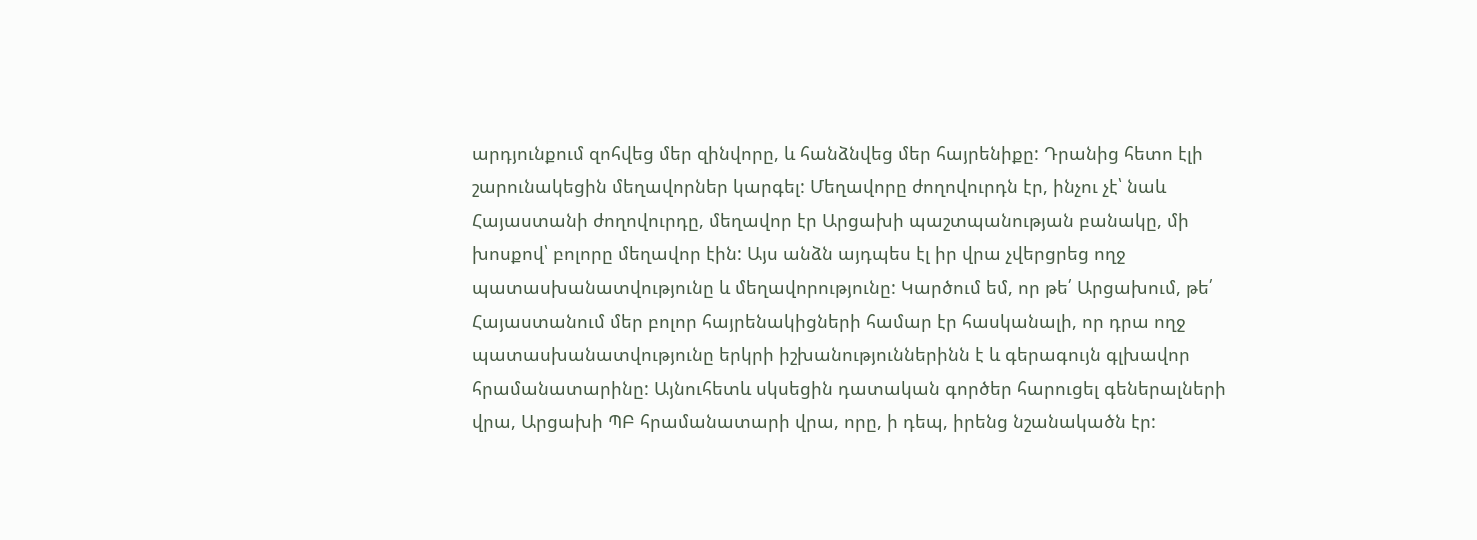արդյունքում զոհվեց մեր զինվորը, և հանձնվեց մեր հայրենիքը: Դրանից հետո էլի շարունակեցին մեղավորներ կարգել: Մեղավորը ժողովուրդն էր, ինչու չէ՝ նաև Հայաստանի ժողովուրդը, մեղավոր էր Արցախի պաշտպանության բանակը, մի խոսքով՝ բոլորը մեղավոր էին: Այս անձն այդպես էլ իր վրա չվերցրեց ողջ պատասխանատվությունը և մեղավորությունը: Կարծում եմ, որ թե՛ Արցախում, թե՛ Հայաստանում մեր բոլոր հայրենակիցների համար էր հասկանալի, որ դրա ողջ պատասխանատվությունը երկրի իշխանություններինն է և գերագույն գլխավոր հրամանատարինը: Այնուհետև սկսեցին դատական գործեր հարուցել գեներալների վրա, Արցախի ՊԲ հրամանատարի վրա, որը, ի դեպ, իրենց նշանակածն էր: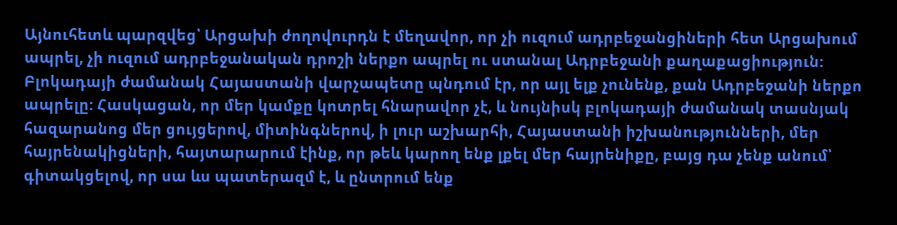Այնուհետև պարզվեց՝ Արցախի ժողովուրդն է մեղավոր, որ չի ուզում ադրբեջանցիների հետ Արցախում ապրել, չի ուզում ադրբեջանական դրոշի ներքո ապրել ու ստանալ Ադրբեջանի քաղաքացիություն: Բլոկադայի ժամանակ Հայաստանի վարչապետը պնդում էր, որ այլ ելք չունենք, քան Ադրբեջանի ներքո ապրելը: Հասկացան, որ մեր կամքը կոտրել հնարավոր չէ, և նույնիսկ բլոկադայի ժամանակ տասնյակ հազարանոց մեր ցույցերով, միտինգներով, ի լուր աշխարհի, Հայաստանի իշխանությունների, մեր հայրենակիցների, հայտարարում էինք, որ թեև կարող ենք լքել մեր հայրենիքը, բայց դա չենք անում՝ գիտակցելով, որ սա ևս պատերազմ է, և ընտրում ենք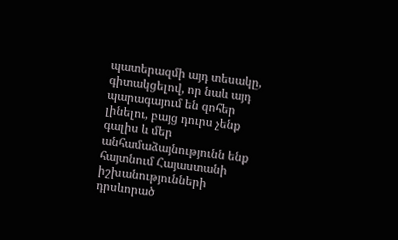պատերազմի այդ տեսակը, գիտակցելով, որ նաև այդ պարագայում են զոհեր լինելու, բայց դուրս չենք գալիս և մեր անհամաձայնությունն ենք հայտնում Հայաստանի իշխանությունների դրսևորած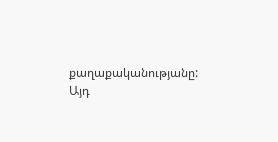քաղաքականությանը: Այդ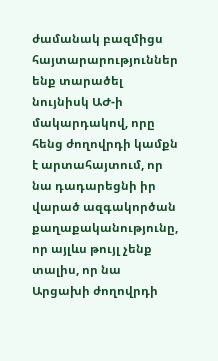ժամանակ բազմիցս հայտարարություններ ենք տարածել նույնիսկ ԱԺ-ի մակարդակով, որը հենց ժողովրդի կամքն է արտահայտում, որ նա դադարեցնի իր վարած ազգակործան քաղաքականությունը, որ այլևս թույլ չենք տալիս, որ նա Արցախի ժողովրդի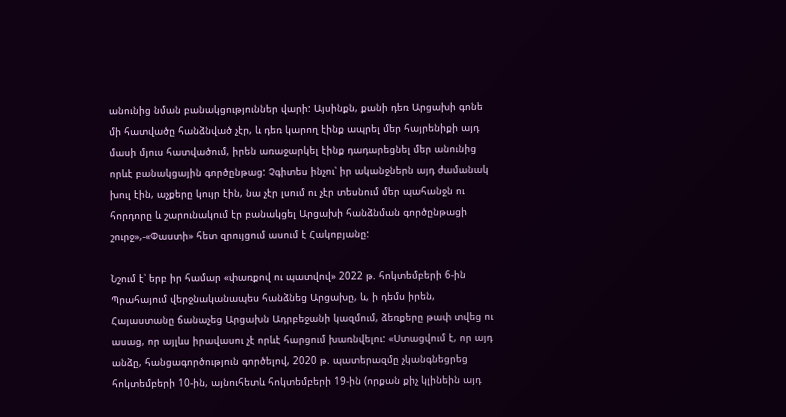անունից նման բանակցություններ վարի: Այսինքն, քանի դեռ Արցախի գոնե մի հատվածը հանձնված չէր, և դեռ կարող էինք ապրել մեր հայրենիքի այդ մասի մյուս հատվածում, իրեն առաջարկել էինք դադարեցնել մեր անունից որևէ բանակցային գործընթաց: Չգիտես ինչու՝ իր ականջներն այդ ժամանակ խուլ էին, աչքերը կույր էին, նա չէր լսում ու չէր տեսնում մեր պահանջն ու հորդորը և շարունակում էր բանակցել Արցախի հանձնման գործընթացի շուրջ»,-«Փաստի» հետ զրույցում ասում է Հակոբյանը:

Նշում է՝ երբ իր համար «փառքով ու պատվով» 2022 թ. հոկտեմբերի 6-ին Պրահայում վերջնականապես հանձնեց Արցախը, և, ի դեմս իրեն, Հայաստանը ճանաչեց Արցախն Ադրբեջանի կազմում, ձեռքերը թափ տվեց ու ասաց, որ այլևս իրավասու չէ որևէ հարցում խառնվելու: «Ստացվում է, որ այդ անձը, հանցագործություն գործելով, 2020 թ. պատերազմը չկանգնեցրեց հոկտեմբերի 10-ին, այնուհետև հոկտեմբերի 19-ին (որքան քիչ կլինեին այդ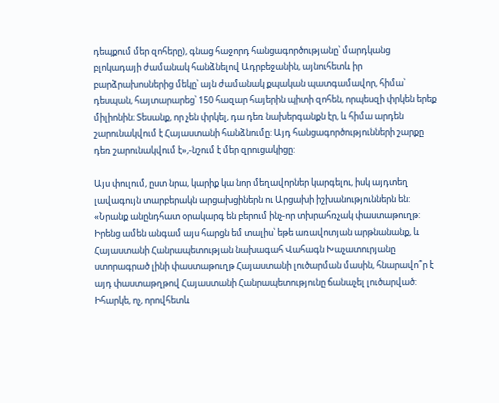դեպքում մեր զոհերը), գնաց հաջորդ հանցագործությանը՝ մարդկանց բլոկադայի ժամանակ հանձնելով Ադրբեջանին, այնուհետև իր բարձրախոսներից մեկը՝ այն ժամանակ քպական պատգամավոր, հիմա՝ դեսպան, հայտարարեց՝ 150 հազար հայերին պիտի զոհեն, որպեսզի փրկեն երեք միլիոնին։ Տեսանք, որ չեն փրկել, դա դեռ նախերգանքն էր, և հիմա արդեն շարունակվում է Հայաստանի հանձնումը: Այդ հանցագործությունների շարքը դեռ շարունակվում է»,-նշում է մեր զրուցակիցը:

Այս փուլում, ըստ նրա, կարիք կա նոր մեղավորներ կարգելու, իսկ այդտեղ լավագույն տարբերակն արցախցիներն ու Արցախի իշխանություններն են: «Նրանք անընդհատ օրակարգ են բերում ինչ-որ տխրահռչակ փաստաթուղթ: Իրենց ամեն անգամ այս հարցն եմ տալիս՝ եթե առավոտյան արթնանանք, և Հայաստանի Հանրապետության նախագահ Վահագն Խաչատուրյանը ստորագրած լինի փաստաթուղթ Հայաստանի լուծարման մասին, հնարավո՞ր է այդ փաստաթղթով Հայաստանի Հանրապետությունը ճանաչել լուծարված: Իհարկե, ոչ, որովհետև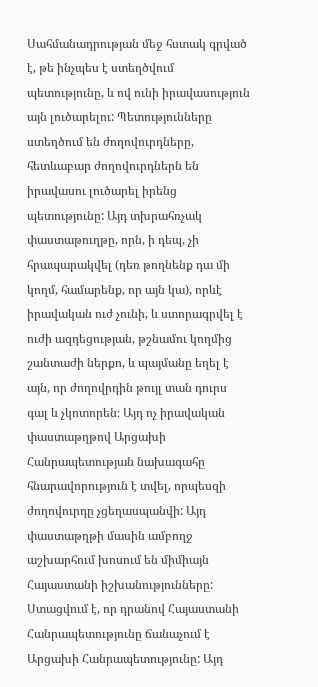Սահմանադրության մեջ հստակ գրված է, թե ինչպես է ստեղծվում պետությունը, և ով ունի իրավասություն այն լուծարելու: Պետությունները ստեղծում են ժողովուրդները, հետևաբար ժողովուրդներն են իրավասու լուծարել իրենց պետությունը: Այդ տխրահռչակ փաստաթուղթը, որն, ի դեպ, չի հրապարակվել (դեռ թողնենք դա մի կողմ, համարենք, որ այն կա), որևէ իրավական ուժ չունի, և ստորագրվել է ուժի ազդեցության, թշնամու կողմից շանտաժի ներքո, և պայմանը եղել է այն, որ ժողովրդին թույլ տան դուրս գալ և չկոտորեն։ Այդ ոչ իրավական փաստաթղթով Արցախի Հանրապետության նախագահը հնարավորություն է տվել, որպեսզի ժողովուրդը չցեղասպանվի: Այդ փաստաթղթի մասին ամբողջ աշխարհում խոսում են միմիայն Հայաստանի իշխանությունները: Ստացվում է, որ դրանով Հայաստանի Հանրապետությունը ճանաչում է Արցախի Հանրապետությունը: Այդ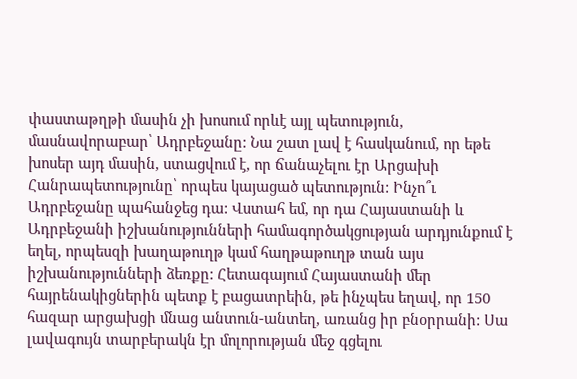փաստաթղթի մասին չի խոսում որևէ այլ պետություն, մասնավորաբար՝ Ադրբեջանը: Նա շատ լավ է հասկանում, որ եթե խոսեր այդ մասին, ստացվում է, որ ճանաչելու էր Արցախի Հանրապետությունը՝ որպես կայացած պետություն: Ինչո՞ւ Ադրբեջանը պահանջեց դա: Վստահ եմ, որ դա Հայաստանի և Ադրբեջանի իշխանությունների համագործակցության արդյունքում է եղել, որպեսզի խաղաթուղթ կամ հաղթաթուղթ տան այս իշխանությունների ձեռքը: Հետագայում Հայաստանի մեր հայրենակիցներին պետք է բացատրեին, թե ինչպես եղավ, որ 150 հազար արցախցի մնաց անտուն-անտեղ, առանց իր բնօրրանի: Սա լավագույն տարբերակն էր մոլորության մեջ գցելու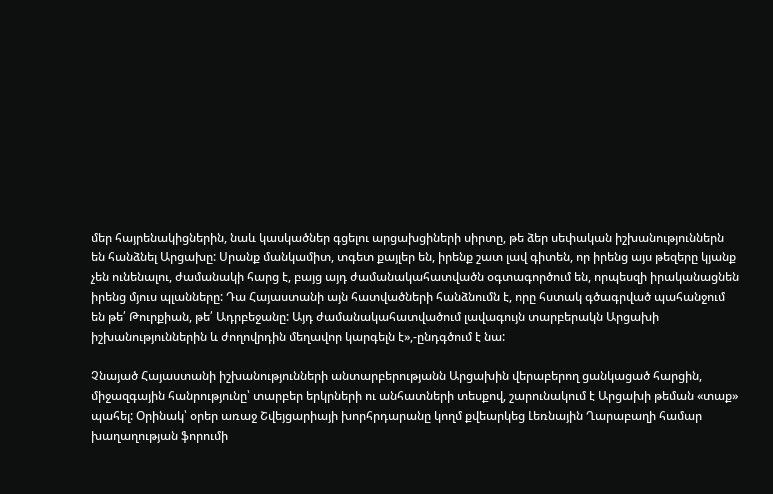մեր հայրենակիցներին, նաև կասկածներ գցելու արցախցիների սիրտը, թե ձեր սեփական իշխանություններն են հանձնել Արցախը: Սրանք մանկամիտ, տգետ քայլեր են, իրենք շատ լավ գիտեն, որ իրենց այս թեզերը կյանք չեն ունենալու, ժամանակի հարց է, բայց այդ ժամանակահատվածն օգտագործում են, որպեսզի իրականացնեն իրենց մյուս պլանները: Դա Հայաստանի այն հատվածների հանձնումն է, որը հստակ գծագրված պահանջում են թե՛ Թուրքիան, թե՛ Ադրբեջանը: Այդ ժամանակահատվածում լավագույն տարբերակն Արցախի իշխանություններին և ժողովրդին մեղավոր կարգելն է»,-ընդգծում է նա:

Չնայած Հայաստանի իշխանությունների անտարբերությանն Արցախին վերաբերող ցանկացած հարցին, միջազգային հանրությունը՝ տարբեր երկրների ու անհատների տեսքով, շարունակում է Արցախի թեման «տաք» պահել: Օրինակ՝ օրեր առաջ Շվեյցարիայի խորհրդարանը կողմ քվեարկեց Լեռնային Ղարաբաղի համար խաղաղության ֆորումի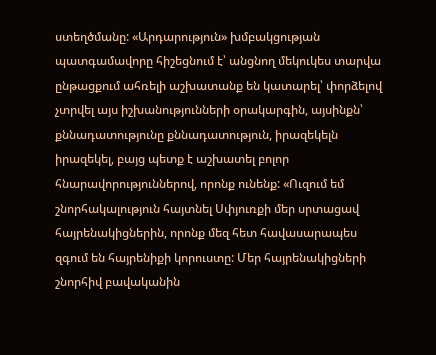ստեղծմանը: «Արդարություն» խմբակցության պատգամավորը հիշեցնում է՝ անցնող մեկուկես տարվա ընթացքում ահռելի աշխատանք են կատարել՝ փորձելով չտրվել այս իշխանությունների օրակարգին, այսինքն՝ քննադատությունը քննադատություն, իրազեկելն իրազեկել, բայց պետք է աշխատել բոլոր հնարավորություններով, որոնք ունենք: «Ուզում եմ շնորհակալություն հայտնել Սփյուռքի մեր սրտացավ հայրենակիցներին, որոնք մեզ հետ հավասարապես զգում են հայրենիքի կորուստը: Մեր հայրենակիցների շնորհիվ բավականին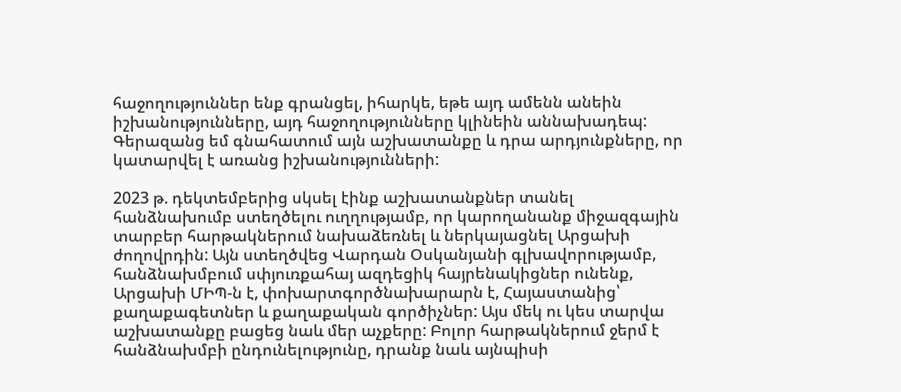հաջողություններ ենք գրանցել, իհարկե, եթե այդ ամենն անեին իշխանությունները, այդ հաջողությունները կլինեին աննախադեպ: Գերազանց եմ գնահատում այն աշխատանքը և դրա արդյունքները, որ կատարվել է առանց իշխանությունների:

2023 թ. դեկտեմբերից սկսել էինք աշխատանքներ տանել հանձնախումբ ստեղծելու ուղղությամբ, որ կարողանանք միջազգային տարբեր հարթակներում նախաձեռնել և ներկայացնել Արցախի ժողովրդին: Այն ստեղծվեց Վարդան Օսկանյանի գլխավորությամբ, հանձնախմբում սփյուռքահայ ազդեցիկ հայրենակիցներ ունենք, Արցախի ՄԻՊ-ն է, փոխարտգործնախարարն է, Հայաստանից՝ քաղաքագետներ և քաղաքական գործիչներ: Այս մեկ ու կես տարվա աշխատանքը բացեց նաև մեր աչքերը: Բոլոր հարթակներում ջերմ է հանձնախմբի ընդունելությունը, դրանք նաև այնպիսի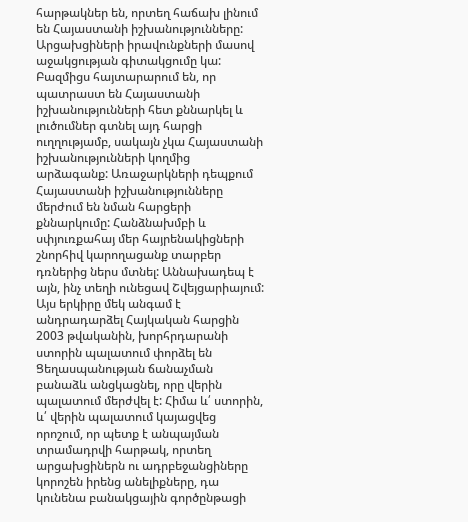հարթակներ են, որտեղ հաճախ լինում են Հայաստանի իշխանությունները: Արցախցիների իրավունքների մասով աջակցության գիտակցումը կա: Բազմիցս հայտարարում են, որ պատրաստ են Հայաստանի իշխանությունների հետ քննարկել և լուծումներ գտնել այդ հարցի ուղղությամբ, սակայն չկա Հայաստանի իշխանությունների կողմից արձագանք: Առաջարկների դեպքում Հայաստանի իշխանությունները մերժում են նման հարցերի քննարկումը: Հանձնախմբի և սփյուռքահայ մեր հայրենակիցների շնորհիվ կարողացանք տարբեր դռներից ներս մտնել: Աննախադեպ է այն, ինչ տեղի ունեցավ Շվեյցարիայում: Այս երկիրը մեկ անգամ է անդրադարձել Հայկական հարցին 2003 թվականին, խորհրդարանի ստորին պալատում փորձել են Ցեղասպանության ճանաչման բանաձև անցկացնել, որը վերին պալատում մերժվել է: Հիմա և՛ ստորին, և՛ վերին պալատում կայացվեց որոշում, որ պետք է անպայման տրամադրվի հարթակ, որտեղ արցախցիներն ու ադրբեջանցիները կորոշեն իրենց անելիքները, դա կունենա բանակցային գործընթացի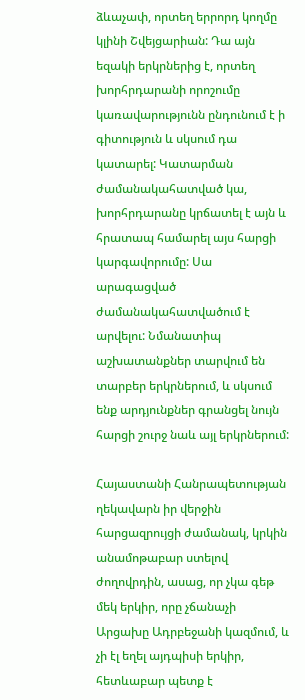ձևաչափ, որտեղ երրորդ կողմը կլինի Շվեյցարիան: Դա այն եզակի երկրներից է, որտեղ խորհրդարանի որոշումը կառավարությունն ընդունում է ի գիտություն և սկսում դա կատարել: Կատարման ժամանակահատված կա, խորհրդարանը կրճատել է այն և հրատապ համարել այս հարցի կարգավորումը: Սա արագացված ժամանակահատվածում է արվելու: Նմանատիպ աշխատանքներ տարվում են տարբեր երկրներում, և սկսում ենք արդյունքներ գրանցել նույն հարցի շուրջ նաև այլ երկրներում:

Հայաստանի Հանրապետության ղեկավարն իր վերջին հարցազրույցի ժամանակ, կրկին անամոթաբար ստելով ժողովրդին, ասաց, որ չկա գեթ մեկ երկիր, որը չճանաչի Արցախը Ադրբեջանի կազմում, և չի էլ եղել այդպիսի երկիր, հետևաբար պետք է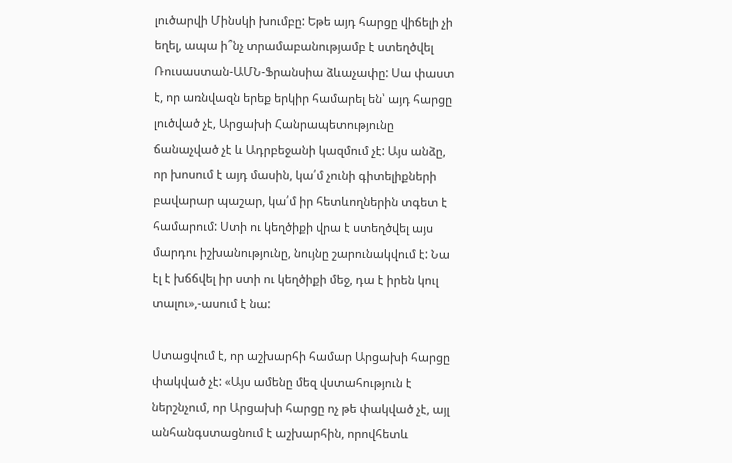լուծարվի Մինսկի խումբը: Եթե այդ հարցը վիճելի չի եղել, ապա ի՞նչ տրամաբանությամբ է ստեղծվել Ռուսաստան-ԱՄՆ-Ֆրանսիա ձևաչափը: Սա փաստ է, որ առնվազն երեք երկիր համարել են՝ այդ հարցը լուծված չէ, Արցախի Հանրապետությունը ճանաչված չէ և Ադրբեջանի կազմում չէ: Այս անձը, որ խոսում է այդ մասին, կա՛մ չունի գիտելիքների բավարար պաշար, կա՛մ իր հետևողներին տգետ է համարում: Ստի ու կեղծիքի վրա է ստեղծվել այս մարդու իշխանությունը, նույնը շարունակվում է: Նա էլ է խճճվել իր ստի ու կեղծիքի մեջ, դա է իրեն կուլ տալու»,-ասում է նա:

Ստացվում է, որ աշխարհի համար Արցախի հարցը փակված չէ: «Այս ամենը մեզ վստահություն է ներշնչում, որ Արցախի հարցը ոչ թե փակված չէ, այլ անհանգստացնում է աշխարհին, որովհետև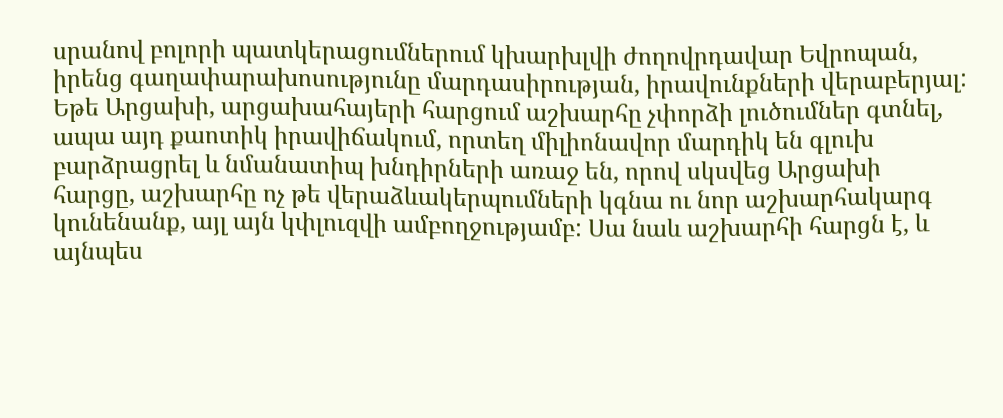սրանով բոլորի պատկերացումներում կխարխլվի ժողովրդավար Եվրոպան, իրենց գաղափարախոսությունը մարդասիրության, իրավունքների վերաբերյալ: Եթե Արցախի, արցախահայերի հարցում աշխարհը չփորձի լուծումներ գտնել, ապա այդ քաոտիկ իրավիճակում, որտեղ միլիոնավոր մարդիկ են գլուխ բարձրացրել և նմանատիպ խնդիրների առաջ են, որով սկսվեց Արցախի հարցը, աշխարհը ոչ թե վերաձևակերպումների կգնա ու նոր աշխարհակարգ կունենանք, այլ այն կփլուզվի ամբողջությամբ: Սա նաև աշխարհի հարցն է, և այնպես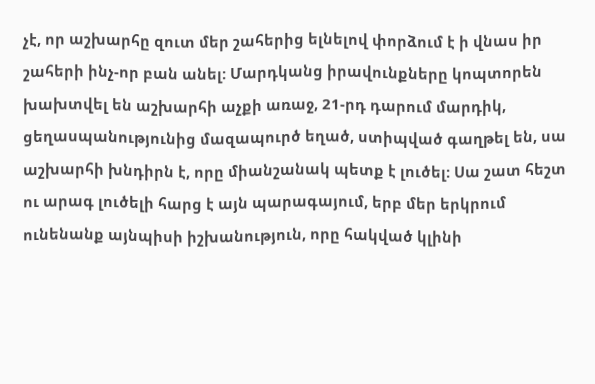չէ, որ աշխարհը զուտ մեր շահերից ելնելով փորձում է ի վնաս իր շահերի ինչ-որ բան անել: Մարդկանց իրավունքները կոպտորեն խախտվել են աշխարհի աչքի առաջ, 21-րդ դարում մարդիկ, ցեղասպանությունից մազապուրծ եղած, ստիպված գաղթել են, սա աշխարհի խնդիրն է, որը միանշանակ պետք է լուծել: Սա շատ հեշտ ու արագ լուծելի հարց է այն պարագայում, երբ մեր երկրում ունենանք այնպիսի իշխանություն, որը հակված կլինի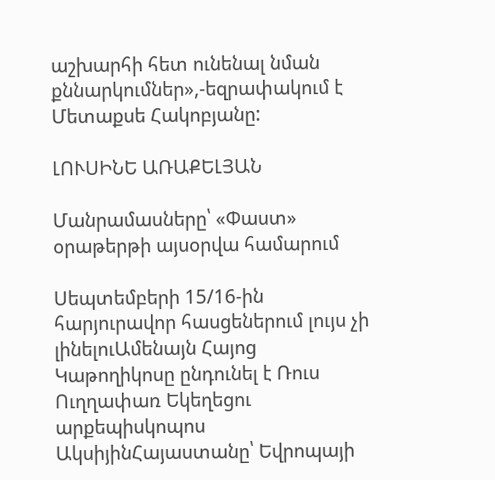աշխարհի հետ ունենալ նման քննարկումներ»,-եզրափակում է Մետաքսե Հակոբյանը:

ԼՈՒՍԻՆԵ ԱՌԱՔԵԼՅԱՆ

Մանրամասները՝ «Փաստ» օրաթերթի այսօրվա համարում

Սեպտեմբերի 15/16-ին հարյուրավոր հասցեներում լույս չի լինելուԱմենայն Հայոց Կաթողիկոսը ընդունել է Ռուս Ուղղափառ Եկեղեցու արքեպիսկոպոս ԱկսիյինՀայաստանը՝ Եվրոպայի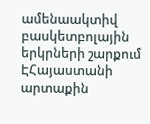ամենաակտիվ բասկետբոլային երկրների շարքում ԷՀայաստանի արտաքին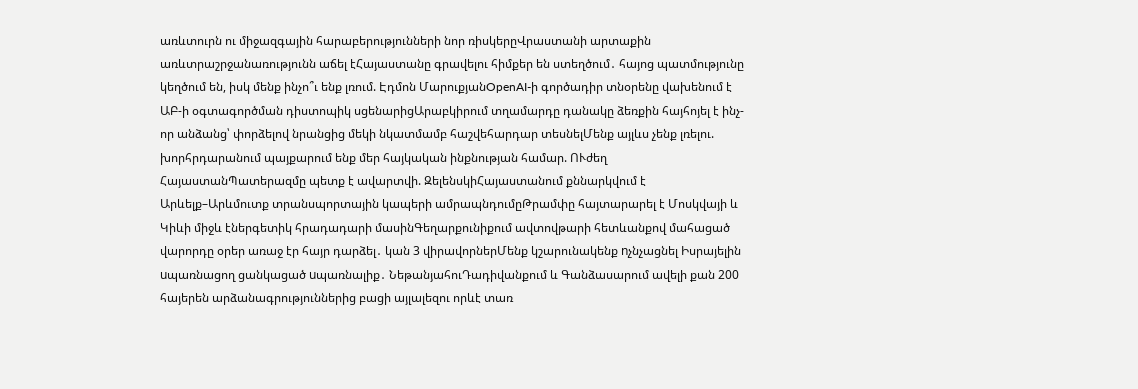առևտուրն ու միջազգային հարաբերությունների նոր ռիսկերըՎրաստանի արտաքին առևտրաշրջանառությունն աճել էՀայաստանը գրավելու հիմքեր են ստեղծում․ հայոց պատմությունը կեղծում են, իսկ մենք ինչո՞ւ ենք լռում. Էդմոն ՄարուքյանOpenAI-ի գործադիր տնօրենը վախենում է ԱԲ-ի օգտագործման դիստոպիկ սցենարիցԱրաբկիրում տղամարդը դանակը ձեռքին հայհոյել է ինչ-որ անձանց՝ փորձելով նրանցից մեկի նկատմամբ հաշվեհարդար տեսնելՄենք այլևս չենք լռելու. խորհրդարանում պայքարում ենք մեր հայկական ինքնության համար. ՈՒժեղ ՀայաստանՊատերազմը պետք է ավարտվի. ԶելենսկիՀայաստանում քննարկվում է Արևելք–Արևմուտք տրանսպորտային կապերի ամրապնդումըԹրամփը հայտարարել է Մոսկվայի և Կիևի միջև էներգետիկ հրադադարի մասինԳեղարքունիքում ավտովթարի հետևանքով մահացած վարորդը օրեր առաջ էր հայր դարձել․ կան 3 վիրավորներՄենք կշարունակենք nչնչացնել Իսրայելին uպառնացող ցանկացած uպառնալիք․ ՆեթանյահուԴադիվանքում և Գանձասարում ավելի քան 200 հայերեն արձանագրություններից բացի այլալեզու որևէ տառ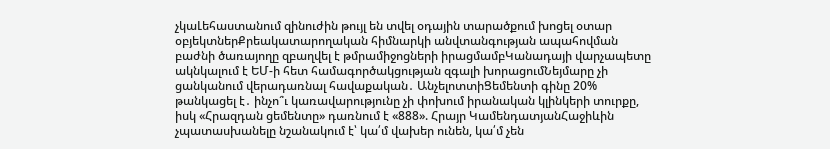չկաԼեհաստանում զինուժին թույլ են տվել օդային տարածքում խոցել օտար օբյեկտներՔրեակատարողական հիմնարկի անվտանգության ապահովման բաժնի ծառայողը զբաղվել է թմրամիջոցների իրացմամբԿանադայի վարչապետը ակնկալում է ԵՄ-ի հետ համագործակցության զգալի խորացումՆեյմարը չի ցանկանում վերադառնալ հավաքական․ ԱնչելոտտիՑեմենտի գինը 20% թանկացել է․ ինչո՞ւ կառավարությունը չի փոխում իրանական կլինկերի տուրքը, իսկ «Հրազդան ցեմենտը» դառնում է «888». Հրայր ԿամենդատյանՀաջիևին չպատասխանելը նշանակում է՝ կա՛մ վախեր ունեն, կա՛մ չեն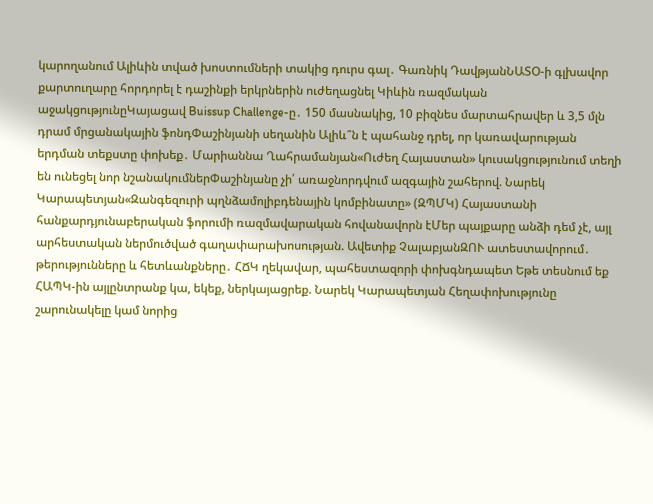կարողանում Ալիևին տված խոստումների տակից դուրս գալ․ Գառնիկ ԴավթյանՆԱՏՕ-ի գլխավոր քարտուղարը հորդորել է դաշինքի երկրներին ուժեղացնել Կիևին ռազմական աջակցությունըԿայացավ Buissup Challenge-ը․ 150 մասնակից, 10 բիզնես մարտահրավեր և 3,5 մլն դրամ մրցանակային ֆոնդՓաշինյանի սեղանին Ալիև՞ն է պահանջ դրել, որ կառավարության երդման տեքստը փոխեք․ Մարիաննա Ղահրամանյան«Ուժեղ Հայաստան» կուսակցությունում տեղի են ունեցել նոր նշանակումներՓաշինյանը չի՛ առաջնորդվում ազգային շահերով. Նարեկ Կարապետյան«Զանգեզուրի պղնձամոլիբդենային կոմբինատը» (ԶՊՄԿ) Հայաստանի հանքարդյունաբերական ֆորումի ռազմավարական հովանավորն էՄեր պայքարը անձի դեմ չէ, այլ արհեստական ներմուծված գաղափարախոսության. Ավետիք ՉալաբյանԶՈՒ ատեստավորում․ թերությունները և հետևանքները․ ՀՃԿ ղեկավար, պահեստազորի փոխգնդապետ Եթե տեսնում եք ՀԱՊԿ-ին այլընտրանք կա, եկեք, ներկայացրեք. Նարեկ Կարապետյան Հեղափոխությունը շարունակելը կամ նորից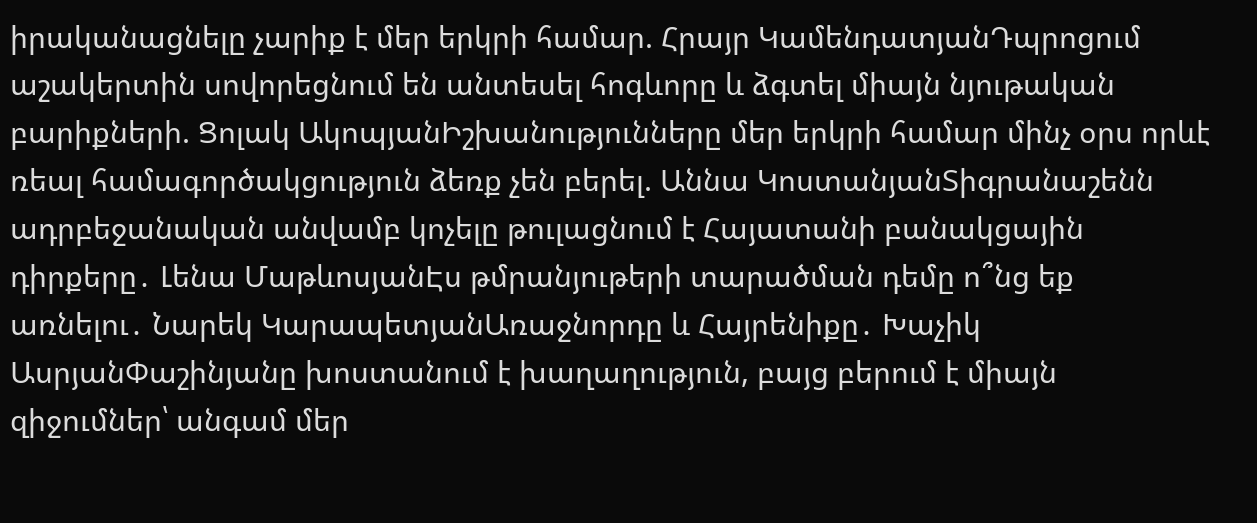իրականացնելը չարիք է մեր երկրի համար. Հրայր ԿամենդատյանԴպրոցում աշակերտին սովորեցնում են անտեսել հոգևորը և ձգտել միայն նյութական բարիքների. Ցոլակ ԱկոպյանԻշխանությունները մեր երկրի համար մինչ օրս որևէ ռեալ համագործակցություն ձեռք չեն բերել. Աննա ԿոստանյանՏիգրանաշենն ադրբեջանական անվամբ կոչելը թուլացնում է Հայատանի բանակցային դիրքերը․ Լենա ՄաթևոսյանԷս թմրանյութերի տարածման դեմը ո՞նց եք առնելու․ Նարեկ ԿարապետյանԱռաջնորդը և Հայրենիքը․ Խաչիկ ԱսրյանՓաշինյանը խոստանում է խաղաղություն, բայց բերում է միայն զիջումներ՝ անգամ մեր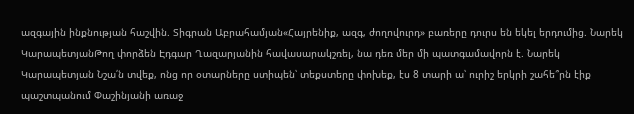ազգային ինքնության հաշվին. Տիգրան Աբրահամյան«Հայրենիք, ազգ, ժողովուրդ» բառերը դուրս են եկել երդումից. Նարեկ ԿարապետյանԹող փորձեն Էդգար Ղազարյանին հավասարակշռել, նա դեռ մեր մի պատգամավորն է. Նարեկ Կարապետյան Նշա՛ն տվեք, ոնց որ օտարները ստիպեն՝ տեքստերը փոխեք, էս 8 տարի ա՝ ուրիշ երկրի շահե՞րն էիք պաշտպանում Փաշինյանի առաջ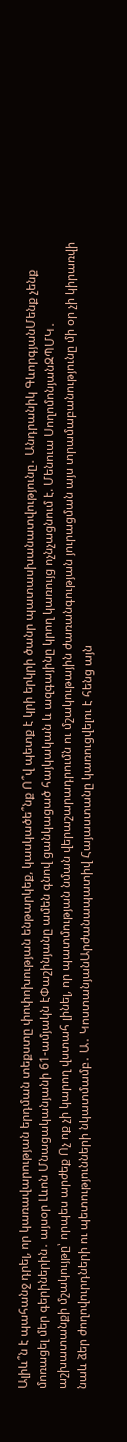Ալիև՞ն է պահանջ դրել, որ կառավարության երդման տեքստը փոփոխության ենթարկեք, կասկածե՞նք Ո՞վ պետք է կրի երկրի ծանր պատասխանատվությունը․ Անդրանիկ ԳևորգյանՄենք չենք մոռացել մեր գերիներին․ այսօր Լևոն Մնացականյանի 61-ամյակն էՓաշինյանը ամեն գնով ցանկացած հայկական և ազգայինը կրող կառույց ոչնչացնում է. Մենուա ՍողոմոնյանԶՊՄԿ․ աշխատանքի մշակույթը՝ որպես արժեք Ոչ ոք չի կարող վստահ լինել, որ պատմության նման վերաշարադրումն ու մշակութային ժառանգության յուրացման այս տրամաբանությունը մի օր չի կիրառվի նաև ձեր ժողովուրդների ու պետությունների նկատմամբ․ Ա․ ԿոստանյանԱրժանապատիվ Հայաստանը կառուցվելու է հենց այն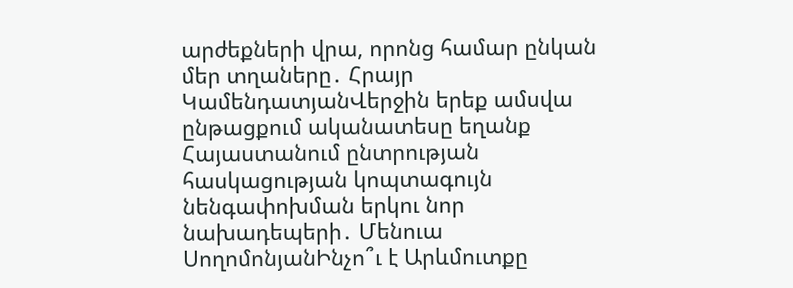արժեքների վրա, որոնց համար ընկան մեր տղաները․ Հրայր ԿամենդատյանՎերջին երեք ամսվա ընթացքում ականատեսը եղանք Հայաստանում ընտրության հասկացության կոպտագույն նենգափոխման երկու նոր նախադեպերի․ Մենուա ՍողոմոնյանԻնչո՞ւ է Արևմուտքը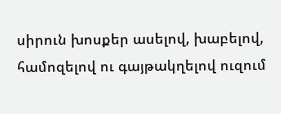սիրուն խոսքեր ասելով, խաբելով, համոզելով ու գայթակղելով ուզում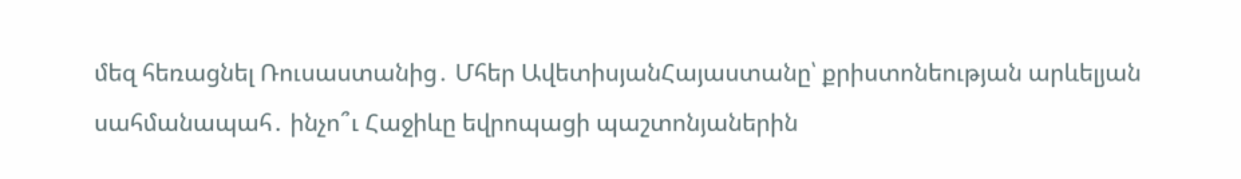մեզ հեռացնել Ռուսաստանից․ Մհեր ԱվետիսյանՀայաստանը՝ քրիստոնեության արևելյան սահմանապահ․ ինչո՞ւ Հաջիևը եվրոպացի պաշտոնյաներին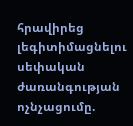հրավիրեց լեգիտիմացնելու սեփական ժառանգության ոչնչացումը.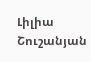Լիլիա Շուշանյան